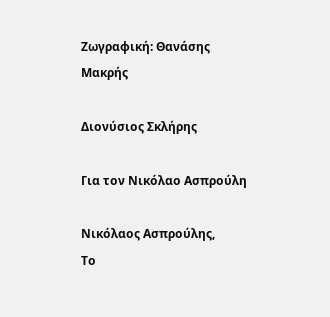Ζωγραφική: Θανάσης Μακρής

Διονύσιος Σκλήρης

Για τον Νικόλαο Ασπρούλη

Νικόλαος Ασπρούλης,
Το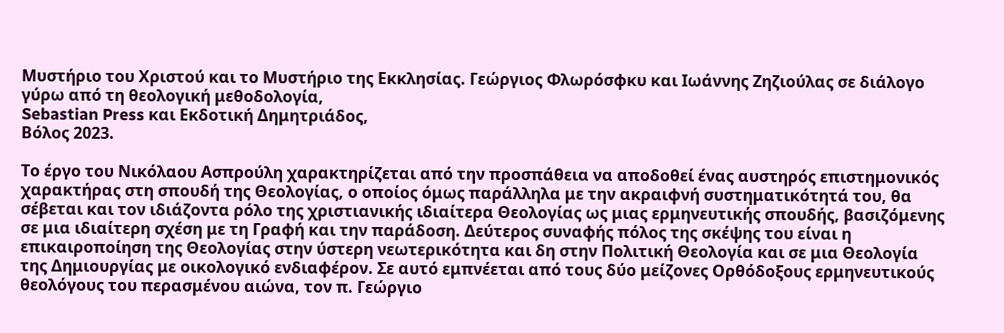Μυστήριο του Χριστού και το Μυστήριο της Εκκλησίας. Γεώργιος Φλωρόσφκυ και Ιωάννης Ζηζιούλας σε διάλογο γύρω από τη θεολογική μεθοδολογία,
Sebastian Press και Εκδοτική Δημητριάδος,
Βόλος 2023.

Το έργο του Νικόλαου Ασπρούλη χαρακτηρίζεται από την προσπάθεια να αποδοθεί ένας αυστηρός επιστημονικός χαρακτήρας στη σπουδή της Θεολογίας, ο οποίος όμως παράλληλα με την ακραιφνή συστηματικότητά του, θα σέβεται και τον ιδιάζοντα ρόλο της χριστιανικής ιδιαίτερα Θεολογίας ως μιας ερμηνευτικής σπουδής, βασιζόμενης σε μια ιδιαίτερη σχέση με τη Γραφή και την παράδοση. Δεύτερος συναφής πόλος της σκέψης του είναι η επικαιροποίηση της Θεολογίας στην ύστερη νεωτερικότητα και δη στην Πολιτική Θεολογία και σε μια Θεολογία της Δημιουργίας με οικολογικό ενδιαφέρον. Σε αυτό εμπνέεται από τους δύο μείζονες Ορθόδοξους ερμηνευτικούς θεολόγους του περασμένου αιώνα, τον π. Γεώργιο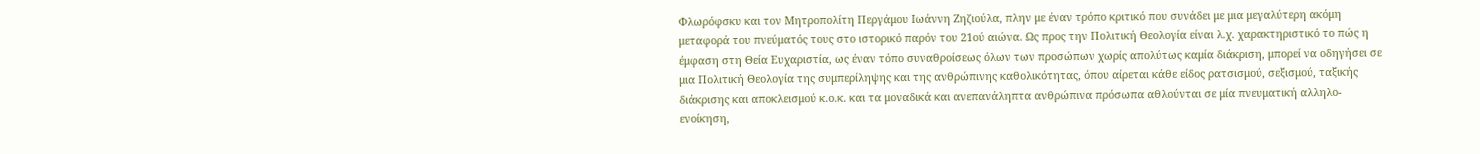Φλωρόφσκυ και τον Μητροπολίτη Περγάμου Ιωάννη Ζηζιούλα, πλην με έναν τρόπο κριτικό που συνάδει με μια μεγαλύτερη ακόμη μεταφορά του πνεύματός τους στο ιστορικό παρόν του 21ού αιώνα. Ως προς την Πολιτική Θεολογία είναι λ.χ. χαρακτηριστικό το πώς η έμφαση στη Θεία Ευχαριστία, ως έναν τόπο συναθροίσεως όλων των προσώπων χωρίς απολύτως καμία διάκριση, μπορεί να οδηγήσει σε μια Πολιτική Θεολογία της συμπερίληψης και της ανθρώπινης καθολικότητας, όπου αίρεται κάθε είδος ρατσισμού, σεξισμού, ταξικής διάκρισης και αποκλεισμού κ.ο.κ. και τα μοναδικά και ανεπανάληπτα ανθρώπινα πρόσωπα αθλούνται σε μία πνευματική αλληλο-ενοίκηση,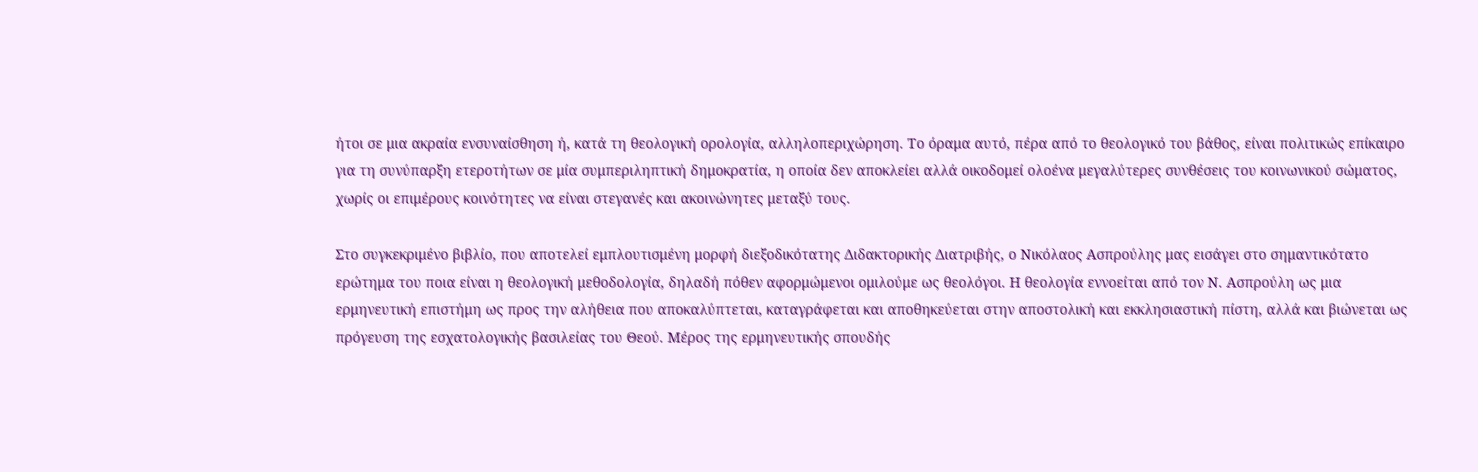ήτοι σε μια ακραία ενσυναίσθηση ή, κατά τη θεολογική ορολογία, αλληλοπεριχώρηση. Το όραμα αυτό, πέρα από το θεολογικό του βάθος, είναι πολιτικώς επίκαιρο για τη συνύπαρξη ετεροτήτων σε μία συμπεριληπτική δημοκρατία, η οποία δεν αποκλείει αλλά οικοδομεί ολοένα μεγαλύτερες συνθέσεις του κοινωνικού σώματος, χωρίς οι επιμέρους κοινότητες να είναι στεγανές και ακοινώνητες μεταξύ τους.

Στο συγκεκριμένο βιβλίο, που αποτελεί εμπλουτισμένη μορφή διεξοδικότατης Διδακτορικής Διατριβής, ο Νικόλαος Ασπρούλης μας εισάγει στο σημαντικότατο ερώτημα του ποια είναι η θεολογική μεθοδολογία, δηλαδή πόθεν αφορμώμενοι ομιλούμε ως θεολόγοι. Η θεολογία εννοείται από τον Ν. Ασπρούλη ως μια ερμηνευτική επιστήμη ως προς την αλήθεια που αποκαλύπτεται, καταγράφεται και αποθηκεύεται στην αποστολική και εκκλησιαστική πίστη, αλλά και βιώνεται ως πρόγευση της εσχατολογικής βασιλείας του Θεού. Μέρος της ερμηνευτικής σπουδής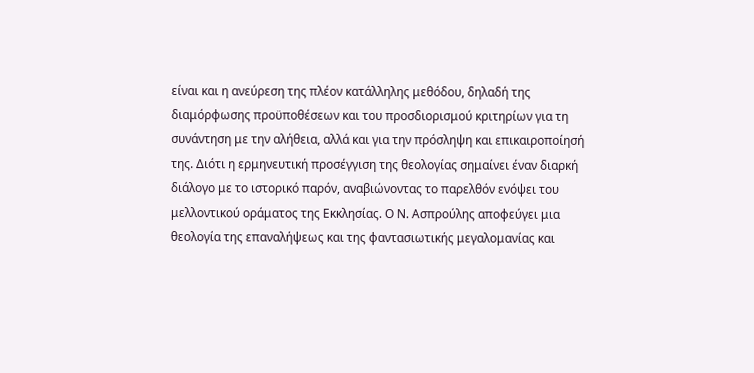είναι και η ανεύρεση της πλέον κατάλληλης μεθόδου, δηλαδή της διαμόρφωσης προϋποθέσεων και του προσδιορισμού κριτηρίων για τη συνάντηση με την αλήθεια, αλλά και για την πρόσληψη και επικαιροποίησή της. Διότι η ερμηνευτική προσέγγιση της θεολογίας σημαίνει έναν διαρκή διάλογο με το ιστορικό παρόν, αναβιώνοντας το παρελθόν ενόψει του μελλοντικού οράματος της Εκκλησίας. Ο Ν. Ασπρούλης αποφεύγει μια θεολογία της επαναλήψεως και της φαντασιωτικής μεγαλομανίας και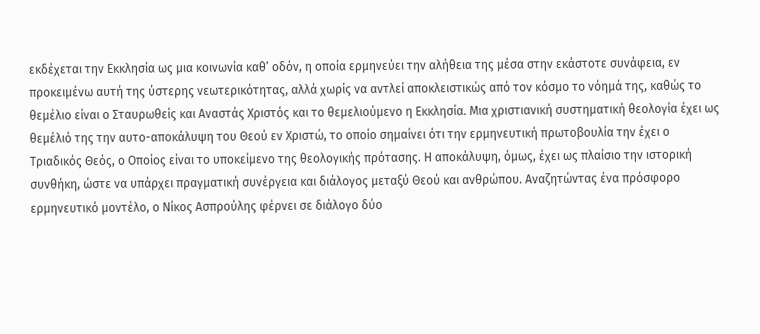εκδέχεται την Εκκλησία ως μια κοινωνία καθ’ οδόν, η οποία ερμηνεύει την αλήθεια της μέσα στην εκάστοτε συνάφεια, εν προκειμένω αυτή της ύστερης νεωτερικότητας, αλλά χωρίς να αντλεί αποκλειστικώς από τον κόσμο το νόημά της, καθώς το θεμέλιο είναι ο Σταυρωθείς και Αναστάς Χριστός και το θεμελιούμενο η Εκκλησία. Μια χριστιανική συστηματική θεολογία έχει ως θεμέλιό της την αυτο-αποκάλυψη του Θεού εν Χριστώ, το οποίο σημαίνει ότι την ερμηνευτική πρωτοβουλία την έχει ο Τριαδικός Θεός, ο Οποίος είναι το υποκείμενο της θεολογικής πρότασης. Η αποκάλυψη, όμως, έχει ως πλαίσιο την ιστορική συνθήκη, ώστε να υπάρχει πραγματική συνέργεια και διάλογος μεταξύ Θεού και ανθρώπου. Αναζητώντας ένα πρόσφορο ερμηνευτικό μοντέλο, ο Νίκος Ασπρούλης φέρνει σε διάλογο δύο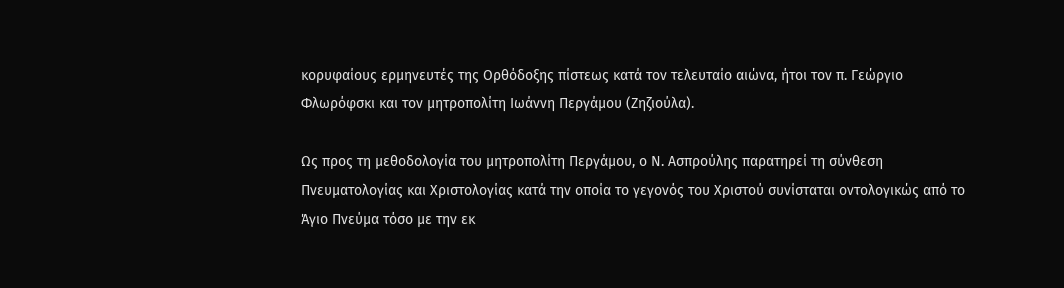κορυφαίους ερμηνευτές της Ορθόδοξης πίστεως κατά τον τελευταίο αιώνα, ήτοι τον π. Γεώργιο Φλωρόφσκι και τον μητροπολίτη Ιωάννη Περγάμου (Ζηζιούλα).

Ως προς τη μεθοδολογία του μητροπολίτη Περγάμου, ο Ν. Ασπρούλης παρατηρεί τη σύνθεση Πνευματολογίας και Χριστολογίας κατά την οποία το γεγονός του Χριστού συνίσταται οντολογικώς από το Άγιο Πνεύμα τόσο με την εκ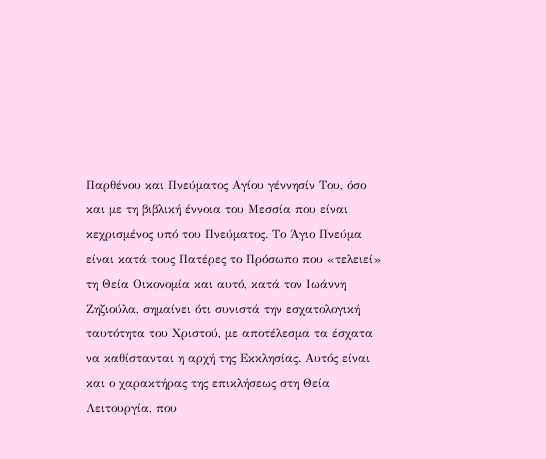Παρθένου και Πνεύματος Αγίου γέννησίν Του, όσο και με τη βιβλική έννοια του Μεσσία που είναι κεχρισμένος υπό του Πνεύματος. Το Άγιο Πνεύμα είναι κατά τους Πατέρες το Πρόσωπο που «τελειεί» τη Θεία Οικονομία και αυτό, κατά τον Ιωάννη Ζηζιούλα, σημαίνει ότι συνιστά την εσχατολογική ταυτότητα του Χριστού, με αποτέλεσμα τα έσχατα να καθίστανται η αρχή της Εκκλησίας. Αυτός είναι και ο χαρακτήρας της επικλήσεως στη Θεία Λειτουργία, που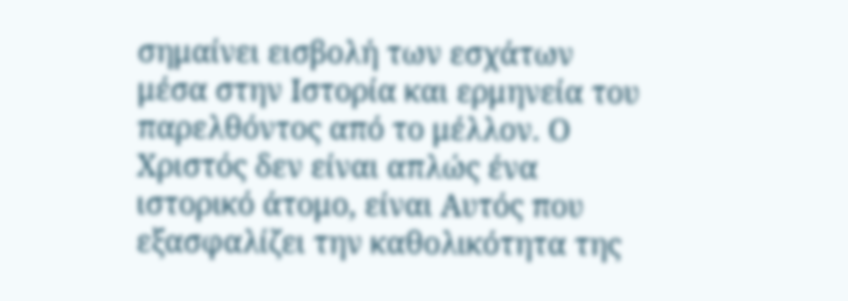σημαίνει εισβολή των εσχάτων μέσα στην Ιστορία και ερμηνεία του παρελθόντος από το μέλλον. Ο Χριστός δεν είναι απλώς ένα ιστορικό άτομο, είναι Αυτός που εξασφαλίζει την καθολικότητα της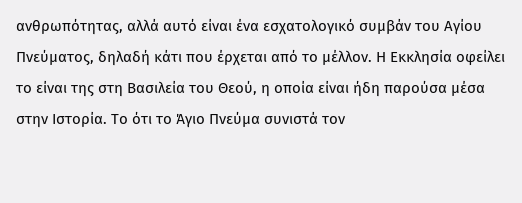ανθρωπότητας, αλλά αυτό είναι ένα εσχατολογικό συμβάν του Αγίου Πνεύματος, δηλαδή κάτι που έρχεται από το μέλλον. Η Εκκλησία οφείλει το είναι της στη Βασιλεία του Θεού, η οποία είναι ήδη παρούσα μέσα στην Ιστορία. Το ότι το Άγιο Πνεύμα συνιστά τον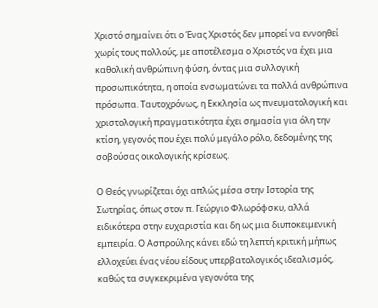Χριστό σημαίνει ότι ο Ένας Χριστός δεν μπορεί να εννοηθεί χωρίς τους πολλούς, με αποτέλεσμα ο Χριστός να έχει μια καθολική ανθρώπινη φύση, όντας μια συλλογική προσωπικότητα, η οποία ενσωματώνει τα πολλά ανθρώπινα πρόσωπα. Ταυτοχρόνως, η Εκκλησία ως πνευματολογική και χριστολογική πραγματικότητα έχει σημασία για όλη την κτίση, γεγονός που έχει πολύ μεγάλο ρόλο, δεδομένης της σοβούσας οικολογικής κρίσεως.

Ο Θεός γνωρίζεται όχι απλώς μέσα στην Ιστορία της Σωτηρίας, όπως στον π. Γεώργιο Φλωρόφσκυ, αλλά ειδικότερα στην ευχαριστία και δη ως μια διυποκειμενική εμπειρία. Ο Ασπρούλης κάνει εδώ τη λεπτή κριτική μήπως ελλοχεύει ένας νέου είδους υπερβατολογικός ιδεαλισμός, καθώς τα συγκεκριμένα γεγονότα της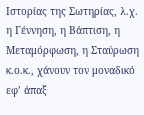Ιστορίας της Σωτηρίας, λ.χ. η Γέννηση, η Βάπτιση, η Μεταμόρφωση, η Σταύρωση κ.ο.κ., χάνουν τον μοναδικό εφ’ άπαξ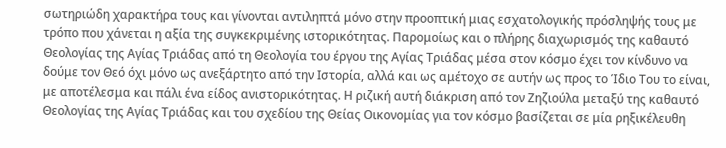σωτηριώδη χαρακτήρα τους και γίνονται αντιληπτά μόνο στην προοπτική μιας εσχατολογικής πρόσληψής τους με τρόπο που χάνεται η αξία της συγκεκριμένης ιστορικότητας. Παρομοίως και ο πλήρης διαχωρισμός της καθαυτό Θεολογίας της Αγίας Τριάδας από τη Θεολογία του έργου της Αγίας Τριάδας μέσα στον κόσμο έχει τον κίνδυνο να δούμε τον Θεό όχι μόνο ως ανεξάρτητο από την Ιστορία, αλλά και ως αμέτοχο σε αυτήν ως προς το Ίδιο Του το είναι, με αποτέλεσμα και πάλι ένα είδος ανιστορικότητας. Η ριζική αυτή διάκριση από τον Ζηζιούλα μεταξύ της καθαυτό Θεολογίας της Αγίας Τριάδας και του σχεδίου της Θείας Οικονομίας για τον κόσμο βασίζεται σε μία ρηξικέλευθη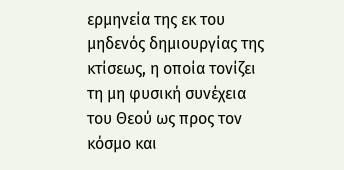ερμηνεία της εκ του μηδενός δημιουργίας της κτίσεως, η οποία τονίζει τη μη φυσική συνέχεια του Θεού ως προς τον κόσμο και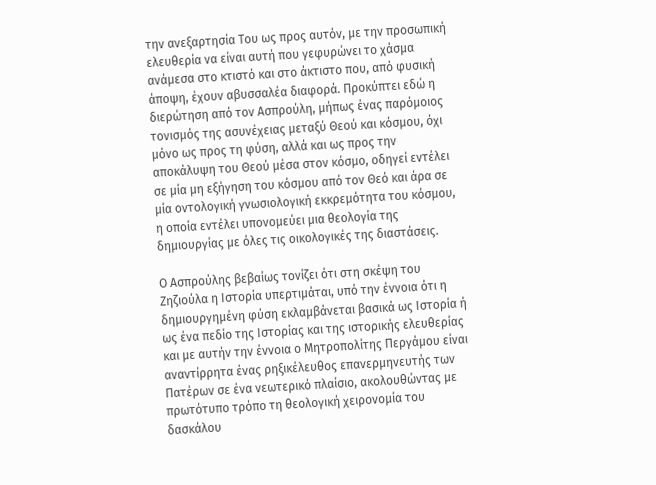την ανεξαρτησία Του ως προς αυτόν, με την προσωπική ελευθερία να είναι αυτή που γεφυρώνει το χάσμα ανάμεσα στο κτιστό και στο άκτιστο που, από φυσική άποψη, έχουν αβυσσαλέα διαφορά. Προκύπτει εδώ η διερώτηση από τον Ασπρούλη, μήπως ένας παρόμοιος τονισμός της ασυνέχειας μεταξύ Θεού και κόσμου, όχι μόνο ως προς τη φύση, αλλά και ως προς την αποκάλυψη του Θεού μέσα στον κόσμο, οδηγεί εντέλει σε μία μη εξήγηση του κόσμου από τον Θεό και άρα σε μία οντολογική γνωσιολογική εκκρεμότητα του κόσμου, η οποία εντέλει υπονομεύει μια θεολογία της δημιουργίας με όλες τις οικολογικές της διαστάσεις.

Ο Ασπρούλης βεβαίως τονίζει ότι στη σκέψη του Ζηζιούλα η Ιστορία υπερτιμάται, υπό την έννοια ότι η δημιουργημένη φύση εκλαμβάνεται βασικά ως Ιστορία ή ως ένα πεδίο της Ιστορίας και της ιστορικής ελευθερίας και με αυτήν την έννοια ο Μητροπολίτης Περγάμου είναι αναντίρρητα ένας ρηξικέλευθος επανερμηνευτής των Πατέρων σε ένα νεωτερικό πλαίσιο, ακολουθώντας με πρωτότυπο τρόπο τη θεολογική χειρονομία του δασκάλου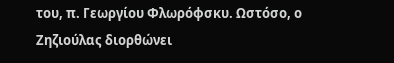του, π. Γεωργίου Φλωρόφσκυ. Ωστόσο, ο Ζηζιούλας διορθώνει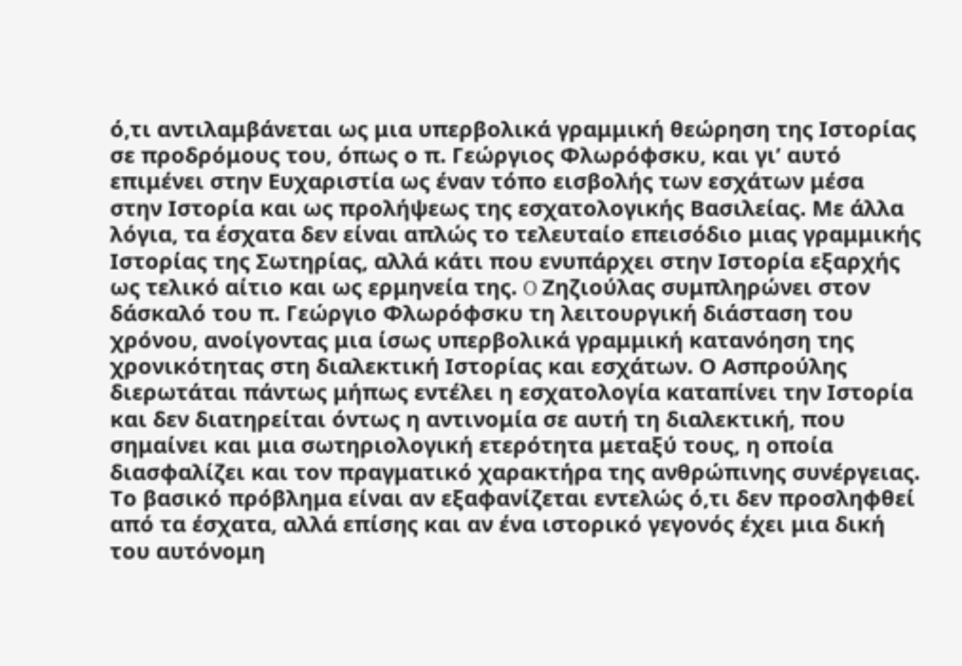ό,τι αντιλαμβάνεται ως μια υπερβολικά γραμμική θεώρηση της Ιστορίας σε προδρόμους του, όπως ο π. Γεώργιος Φλωρόφσκυ, και γι’ αυτό επιμένει στην Ευχαριστία ως έναν τόπο εισβολής των εσχάτων μέσα στην Ιστορία και ως προλήψεως της εσχατολογικής Βασιλείας. Με άλλα λόγια, τα έσχατα δεν είναι απλώς το τελευταίο επεισόδιο μιας γραμμικής Ιστορίας της Σωτηρίας, αλλά κάτι που ενυπάρχει στην Ιστορία εξαρχής ως τελικό αίτιο και ως ερμηνεία της. O Ζηζιούλας συμπληρώνει στον δάσκαλό του π. Γεώργιο Φλωρόφσκυ τη λειτουργική διάσταση του χρόνου, ανοίγοντας μια ίσως υπερβολικά γραμμική κατανόηση της χρονικότητας στη διαλεκτική Ιστορίας και εσχάτων. Ο Ασπρούλης διερωτάται πάντως μήπως εντέλει η εσχατολογία καταπίνει την Ιστορία και δεν διατηρείται όντως η αντινομία σε αυτή τη διαλεκτική, που σημαίνει και μια σωτηριολογική ετερότητα μεταξύ τους, η οποία διασφαλίζει και τον πραγματικό χαρακτήρα της ανθρώπινης συνέργειας. Το βασικό πρόβλημα είναι αν εξαφανίζεται εντελώς ό,τι δεν προσληφθεί από τα έσχατα, αλλά επίσης και αν ένα ιστορικό γεγονός έχει μια δική του αυτόνομη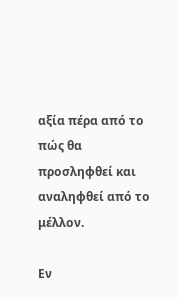αξία πέρα από το πώς θα προσληφθεί και αναληφθεί από το μέλλον.

Εν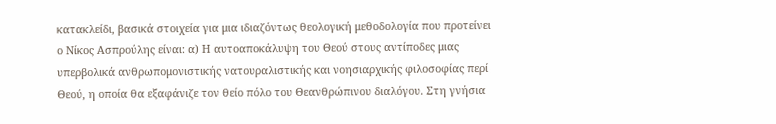κατακλείδι, βασικά στοιχεία για μια ιδιαζόντως θεολογική μεθοδολογία που προτείνει ο Νίκος Ασπρούλης είναι: α) Η αυτοαποκάλυψη του Θεού στους αντίποδες μιας υπερβολικά ανθρωπομονιστικής νατουραλιστικής και νοησιαρχικής φιλοσοφίας περί Θεού, η οποία θα εξαφάνιζε τον θείο πόλο του Θεανθρώπινου διαλόγου. Στη γνήσια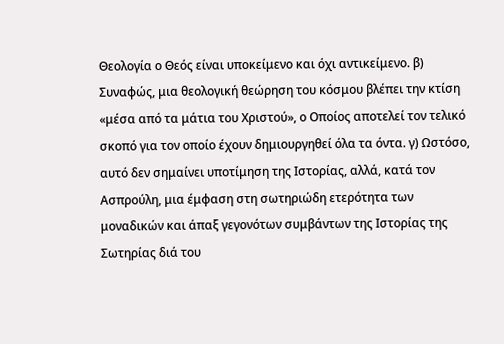Θεολογία ο Θεός είναι υποκείμενο και όχι αντικείμενο. β) Συναφώς, μια θεολογική θεώρηση του κόσμου βλέπει την κτίση «μέσα από τα μάτια του Χριστού», ο Οποίος αποτελεί τον τελικό σκοπό για τον οποίο έχουν δημιουργηθεί όλα τα όντα. γ) Ωστόσο, αυτό δεν σημαίνει υποτίμηση της Ιστορίας, αλλά, κατά τον Ασπρούλη, μια έμφαση στη σωτηριώδη ετερότητα των μοναδικών και άπαξ γεγονότων συμβάντων της Ιστορίας της Σωτηρίας διά του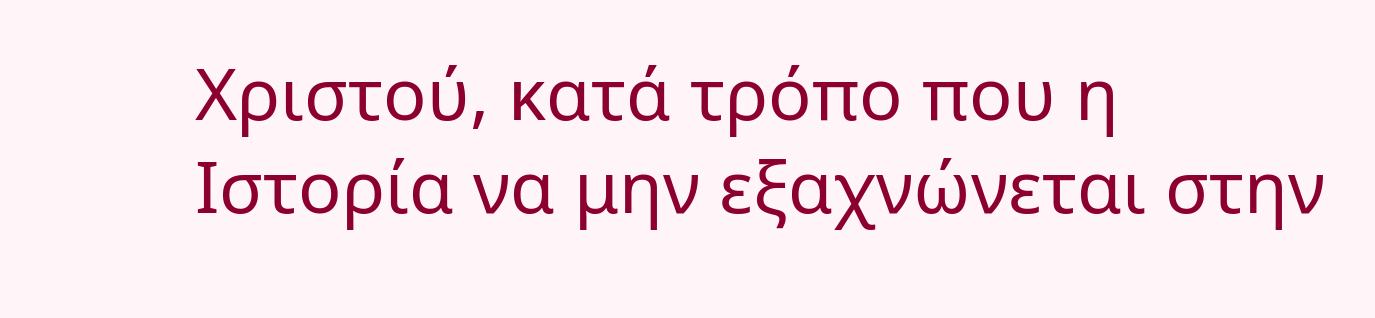Χριστού, κατά τρόπο που η Ιστορία να μην εξαχνώνεται στην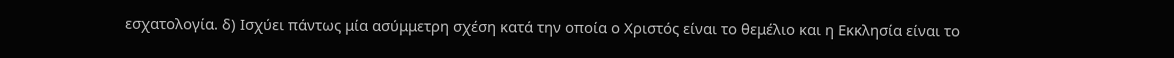εσχατολογία. δ) Ισχύει πάντως μία ασύμμετρη σχέση κατά την οποία ο Χριστός είναι το θεμέλιο και η Εκκλησία είναι το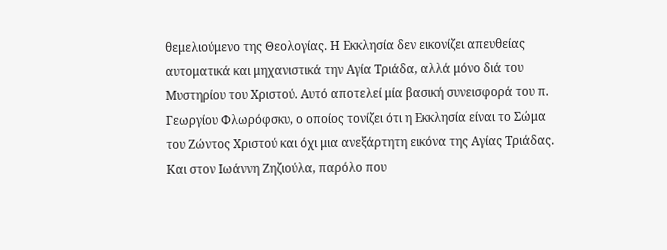θεμελιούμενο της Θεολογίας. Η Εκκλησία δεν εικονίζει απευθείας αυτοματικά και μηχανιστικά την Αγία Τριάδα, αλλά μόνο διά του Μυστηρίου του Χριστού. Αυτό αποτελεί μία βασική συνεισφορά του π. Γεωργίου Φλωρόφσκυ, ο οποίος τονίζει ότι η Εκκλησία είναι το Σώμα του Ζώντος Χριστού και όχι μια ανεξάρτητη εικόνα της Αγίας Τριάδας. Και στον Ιωάννη Ζηζιούλα, παρόλο που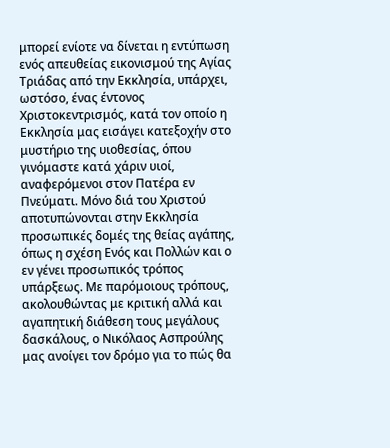μπορεί ενίοτε να δίνεται η εντύπωση ενός απευθείας εικονισμού της Αγίας Τριάδας από την Εκκλησία, υπάρχει, ωστόσο, ένας έντονος Χριστοκεντρισμός, κατά τον οποίο η Εκκλησία μας εισάγει κατεξοχήν στο μυστήριο της υιοθεσίας, όπου γινόμαστε κατά χάριν υιοί, αναφερόμενοι στον Πατέρα εν Πνεύματι. Μόνο διά του Χριστού αποτυπώνονται στην Εκκλησία προσωπικές δομές της θείας αγάπης, όπως η σχέση Ενός και Πολλών και ο εν γένει προσωπικός τρόπος υπάρξεως. Με παρόμοιους τρόπους, ακολουθώντας με κριτική αλλά και αγαπητική διάθεση τους μεγάλους δασκάλους, ο Νικόλαος Ασπρούλης μας ανοίγει τον δρόμο για το πώς θα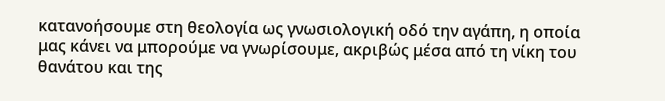κατανοήσουμε στη θεολογία ως γνωσιολογική οδό την αγάπη, η οποία μας κάνει να μπορούμε να γνωρίσουμε, ακριβώς μέσα από τη νίκη του θανάτου και της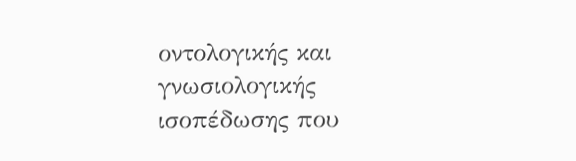οντολογικής και γνωσιολογικής ισοπέδωσης που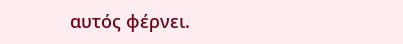αυτός φέρνει.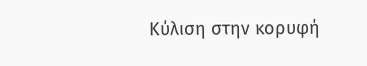Κύλιση στην κορυφή